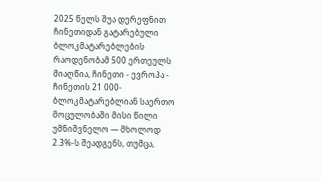2025 წელს შუა დერეფნით ჩინეთიდან გატარებული ბლოკმატარებლების რაოდენობამ 500 ერთეულს მიაღწია, ჩინეთი - ევროპა - ჩინეთის 21 000-ბლოკმატარებლიან საერთო მოცულობაში მისი წილი უმნიშვნელო — მხოლოდ 2.3%-ს შეადგენს, თუმცა,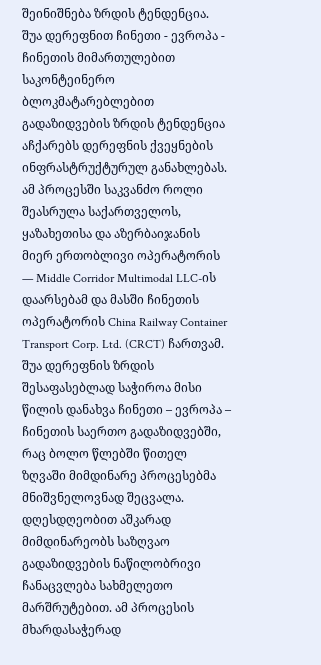შეინიშნება ზრდის ტენდენცია.
შუა დერეფნით ჩინეთი - ევროპა - ჩინეთის მიმართულებით საკონტეინერო ბლოკმატარებლებით გადაზიდვების ზრდის ტენდენცია აჩქარებს დერეფნის ქვეყნების ინფრასტრუქტურულ განახლებას. ამ პროცესში საკვანძო როლი შეასრულა საქართველოს, ყაზახეთისა და აზერბაიჯანის მიერ ერთობლივი ოპერატორის — Middle Corridor Multimodal LLC-ის დაარსებამ და მასში ჩინეთის ოპერატორის China Railway Container Transport Corp. Ltd. (CRCT) ჩართვამ.
შუა დერეფნის ზრდის შესაფასებლად საჭიროა მისი წილის დანახვა ჩინეთი – ევროპა – ჩინეთის საერთო გადაზიდვებში, რაც ბოლო წლებში წითელ ზღვაში მიმდინარე პროცესებმა მნიშვნელოვნად შეცვალა. დღესდღეობით აშკარად მიმდინარეობს საზღვაო გადაზიდვების ნაწილობრივი ჩანაცვლება სახმელეთო მარშრუტებით. ამ პროცესის მხარდასაჭერად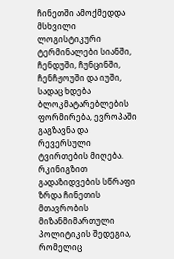ჩინეთში ამოქმედდა მსხვილი ლოგისტიკური ტერმინალები სიანში, ჩენდუში, ჩუნცინში, ჩენჩჟოუში და იუში, სადაც ხდება ბლოკმატარებლების ფორმირება, ევროპაში გაგზავნა და რევერსული ტვირთების მიღება. რკინიგზით გადაზიდვების სწრაფი ზრდა ჩინეთის მთავრობის მიზანმიმართული პოლიტიკის შედეგია, რომელიც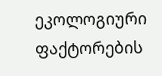ეკოლოგიური ფაქტორების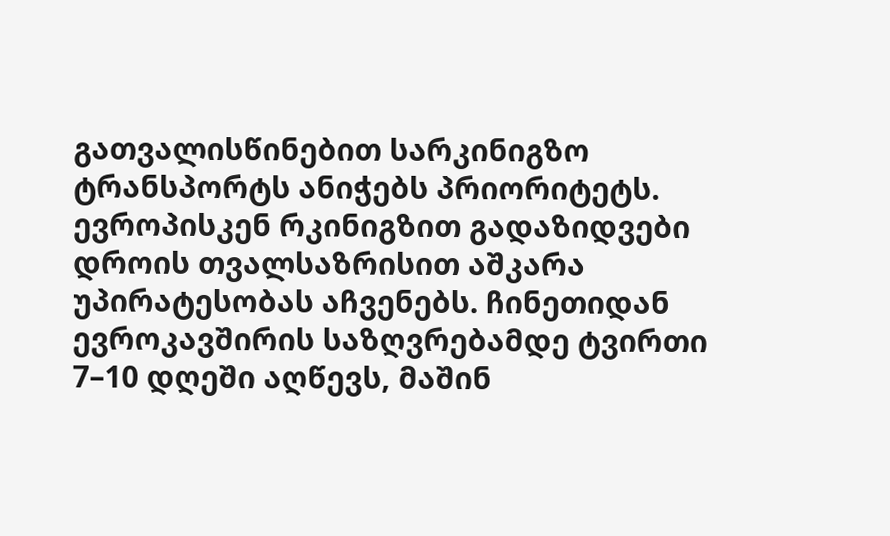გათვალისწინებით სარკინიგზო ტრანსპორტს ანიჭებს პრიორიტეტს.
ევროპისკენ რკინიგზით გადაზიდვები დროის თვალსაზრისით აშკარა უპირატესობას აჩვენებს. ჩინეთიდან ევროკავშირის საზღვრებამდე ტვირთი 7–10 დღეში აღწევს, მაშინ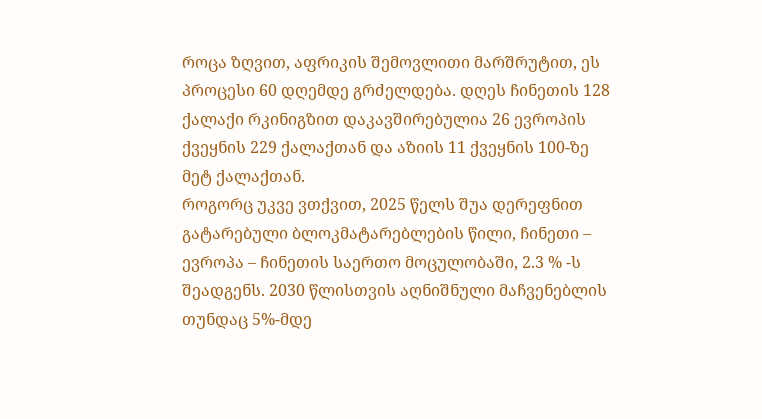როცა ზღვით, აფრიკის შემოვლითი მარშრუტით, ეს პროცესი 60 დღემდე გრძელდება. დღეს ჩინეთის 128 ქალაქი რკინიგზით დაკავშირებულია 26 ევროპის ქვეყნის 229 ქალაქთან და აზიის 11 ქვეყნის 100-ზე მეტ ქალაქთან.
როგორც უკვე ვთქვით, 2025 წელს შუა დერეფნით გატარებული ბლოკმატარებლების წილი, ჩინეთი – ევროპა – ჩინეთის საერთო მოცულობაში, 2.3 % -ს შეადგენს. 2030 წლისთვის აღნიშნული მაჩვენებლის თუნდაც 5%-მდე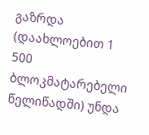გაზრდა (დაახლოებით 1 500 ბლოკმატარებელი წელიწადში) უნდა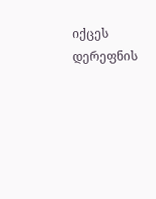იქცეს დერეფნის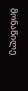მონაწილე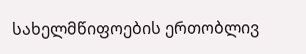სახელმწიფოების ერთობლივ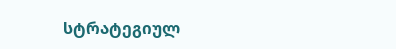სტრატეგიულ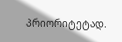პრიორიტეტად.